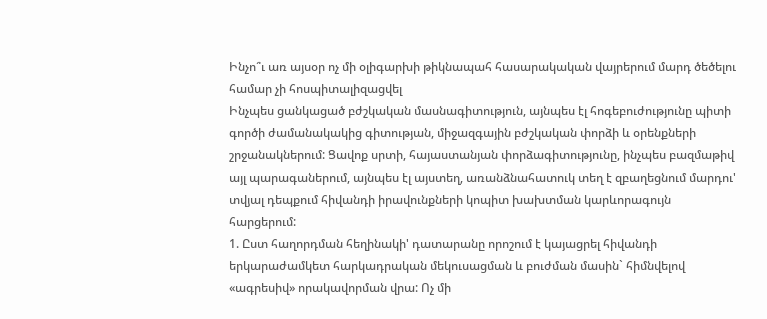Ինչո՞ւ առ այսօր ոչ մի օլիգարխի թիկնապահ հասարակական վայրերում մարդ ծեծելու համար չի հոսպիտալիզացվել
Ինչպես ցանկացած բժշկական մասնագիտություն, այնպես էլ հոգեբուժությունը պիտի գործի ժամանակակից գիտության, միջազգային բժշկական փորձի և օրենքների շրջանակներում: Ցավոք սրտի, հայաստանյան փորձագիտությունը, ինչպես բազմաթիվ այլ պարագաներում, այնպես էլ այստեղ, առանձնահատուկ տեղ է զբաղեցնում մարդու' տվյալ դեպքում հիվանդի իրավունքների կոպիտ խախտման կարևորագույն հարցերում:
1. Ըստ հաղորդման հեղինակի' դատարանը որոշում է կայացրել հիվանդի երկարաժամկետ հարկադրական մեկուսացման և բուժման մասին` հիմնվելով «ագրեսիվ» որակավորման վրա: Ոչ մի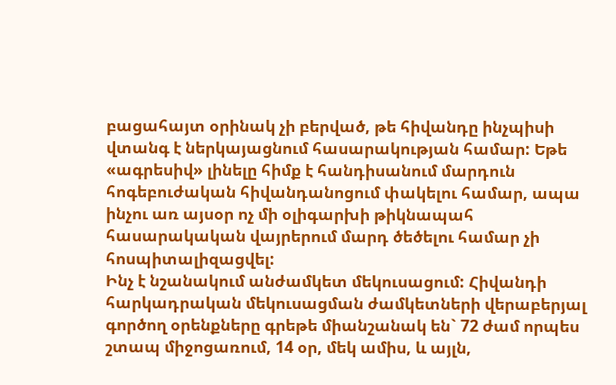բացահայտ օրինակ չի բերված, թե հիվանդը ինչպիսի վտանգ է ներկայացնում հասարակության համար: Եթե «ագրեսիվ» լինելը հիմք է հանդիսանում մարդուն հոգեբուժական հիվանդանոցում փակելու համար, ապա ինչու առ այսօր ոչ մի օլիգարխի թիկնապահ հասարակական վայրերում մարդ ծեծելու համար չի հոսպիտալիզացվել:
Ինչ է նշանակում անժամկետ մեկուսացում: Հիվանդի հարկադրական մեկուսացման ժամկետների վերաբերյալ գործող օրենքները գրեթե միանշանակ են` 72 ժամ որպես շտապ միջոցառում, 14 օր, մեկ ամիս, և այլն,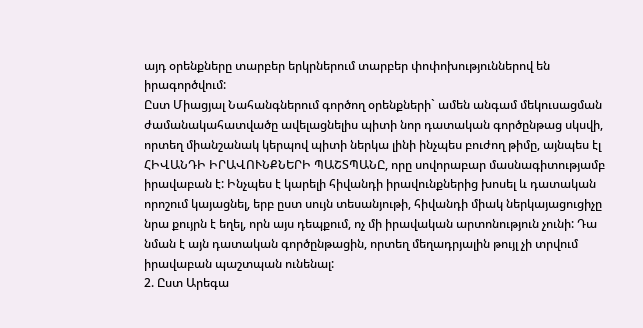այդ օրենքները տարբեր երկրներում տարբեր փոփոխություններով են իրագործվում:
Ըստ Միացյալ Նահանգներում գործող օրենքների` ամեն անգամ մեկուսացման ժամանակահատվածը ավելացնելիս պիտի նոր դատական գործընթաց սկսվի, որտեղ միանշանակ կերպով պիտի ներկա լինի ինչպես բուժող թիմը, այնպես էլ ՀԻՎԱՆԴԻ ԻՐԱՎՈՒՆՔՆԵՐԻ ՊԱՇՏՊԱՆԸ, որը սովորաբար մասնագիտությամբ իրավաբան է: Ինչպես է կարելի հիվանդի իրավունքներից խոսել և դատական որոշում կայացնել, երբ ըստ սույն տեսանյութի, հիվանդի միակ ներկայացուցիչը նրա քույրն է եղել, որն այս դեպքում, ոչ մի իրավական արտոնություն չունի: Դա նման է այն դատական գործընթացին, որտեղ մեղադրյալին թույլ չի տրվում իրավաբան պաշտպան ունենալ:
2. Ըստ Արեգա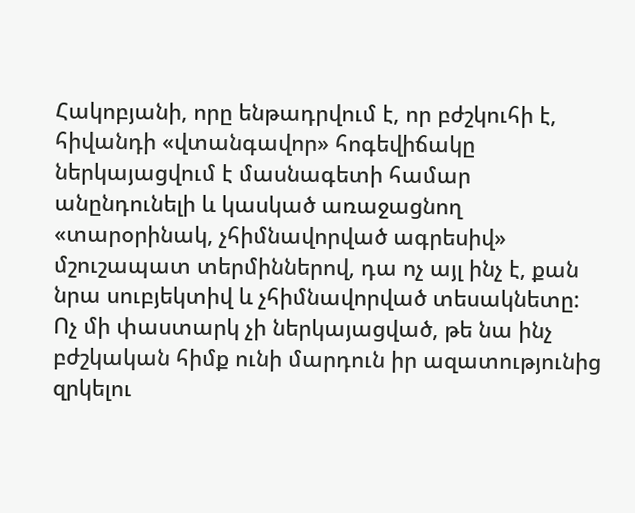Հակոբյանի, որը ենթադրվում է, որ բժշկուհի է, հիվանդի «վտանգավոր» հոգեվիճակը ներկայացվում է մասնագետի համար անընդունելի և կասկած առաջացնող «տարօրինակ, չհիմնավորված ագրեսիվ» մշուշապատ տերմիններով, դա ոչ այլ ինչ է, քան նրա սուբյեկտիվ և չհիմնավորված տեսակնետը: Ոչ մի փաստարկ չի ներկայացված, թե նա ինչ բժշկական հիմք ունի մարդուն իր ազատությունից զրկելու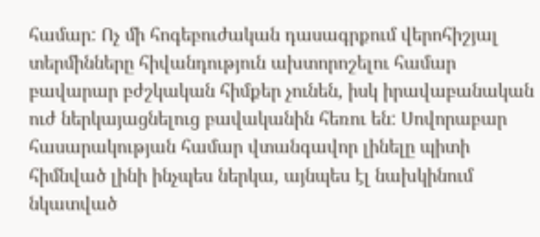համար: Ոչ մի հոգեբուժական դասագրքում վերոհիշյալ տերմինները հիվանդություն ախտորոշելու համար բավարար բժշկական հիմքեր չունեն, իսկ իրավաբանական ուժ ներկայացնելուց բավականին հեռու են: Սովորաբար հասարակության համար վտանգավոր լինելը պիտի հիմնված լինի ինչպես ներկա, այնպես էլ նախկինում նկատված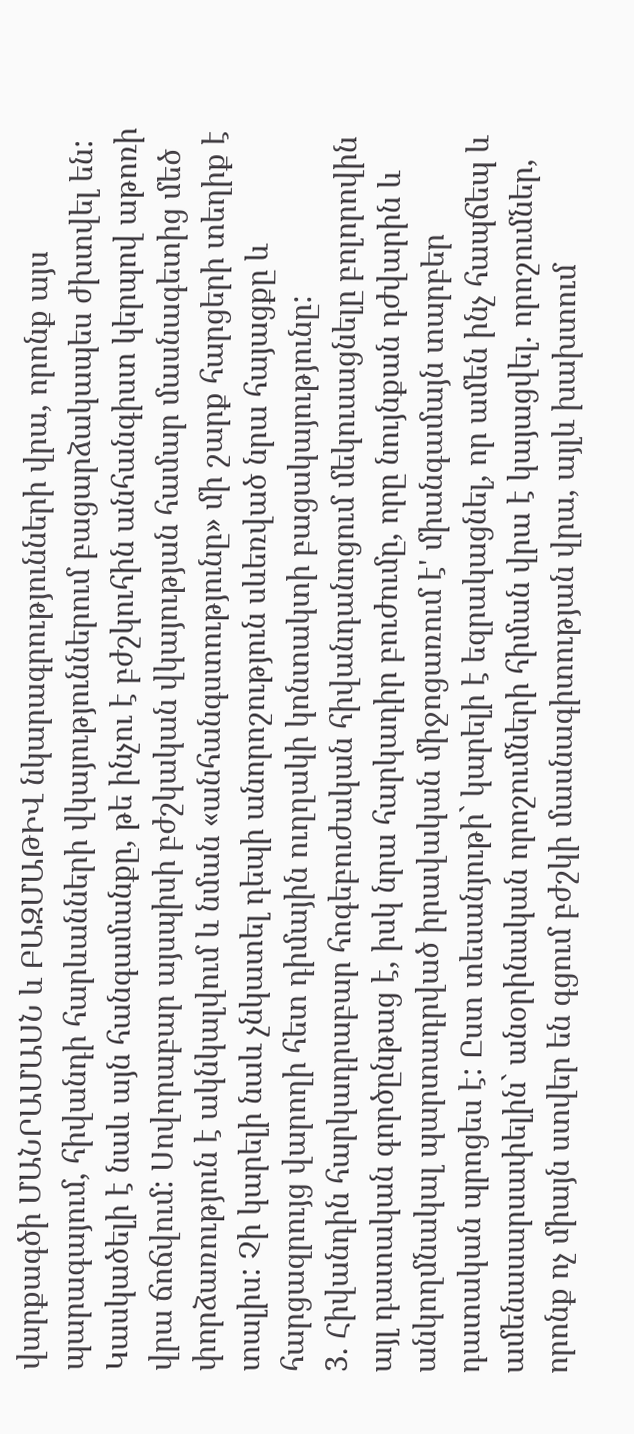վարքագծի ՄԱՆՐԱՄԱՍՆ և ԲԱԶՄԱԹԻՎ նկարագրությունների վրա, որոնք այս պարագայում, հիվանդի հարևանների վկայություններում բացարձակապես ժխտվել են:
Կասկածելի է նաև այն հանգամանքը, թե ինչու է բժշկուհին անհանգիստ կերպով աթոռի վրա ճոճվում: Սովորաբար այսպիսի բժշկական վկայության համար մասնագետից մեծ փորձառություն է ակնկալվում և նման «անհանգստությունը» մի շարք հարցերի տեղիք է տալիս: Չի կարելի նաև չնկատել դեպի անորոշություն սևեռված նրա հայացքը և հարցազրույց վարողի հետ դիմային ուղղակի կոնտակտի բացակայությունը:
3. Հիվանդին հարկադրաբար հոգեբուժական հիվանդանոցում մեկուսացնելը բոլորովին այլ դատական գործընթաց է, իսկ նրա հարկադիր բուժումը, որը նույնքան դժվարին և անկողմնակալ պարտադրված իրավական միջոցառում է' միանգամայն տարբեր դատական պրոցես է: Ըստ տեսանյութի` կարելի է եզրակացնել, որ ամեն ինչ հապճեպ և ամենասարսափելին` անօրինական որոշումների հիման վրա է կայացվել. որոշումներ, որոնք ոչ միայն ստվեր են գցում բժշկի մասնագիտության վրա, այլև խախտում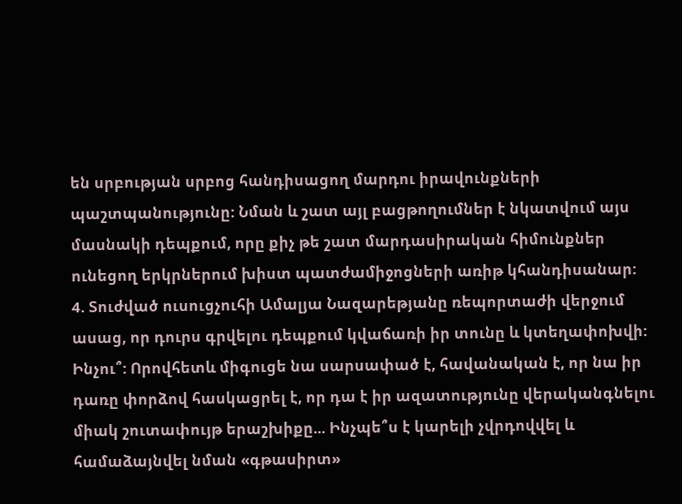են սրբության սրբոց հանդիսացող մարդու իրավունքների պաշտպանությունը: Նման և շատ այլ բացթողումներ է նկատվում այս մասնակի դեպքում, որը քիչ թե շատ մարդասիրական հիմունքներ ունեցող երկրներում խիստ պատժամիջոցների առիթ կհանդիսանար:
4. Տուժված ուսուցչուհի Ամալյա Նազարեթյանը ռեպորտաժի վերջում ասաց, որ դուրս գրվելու դեպքում կվաճառի իր տունը և կտեղափոխվի: Ինչու՞: Որովհետև միգուցե նա սարսափած է, հավանական է, որ նա իր դառը փորձով հասկացրել է, որ դա է իր ազատությունը վերականգնելու միակ շուտափույթ երաշխիքը... Ինչպե՞ս է կարելի չվրդովվել և համաձայնվել նման «գթասիրտ»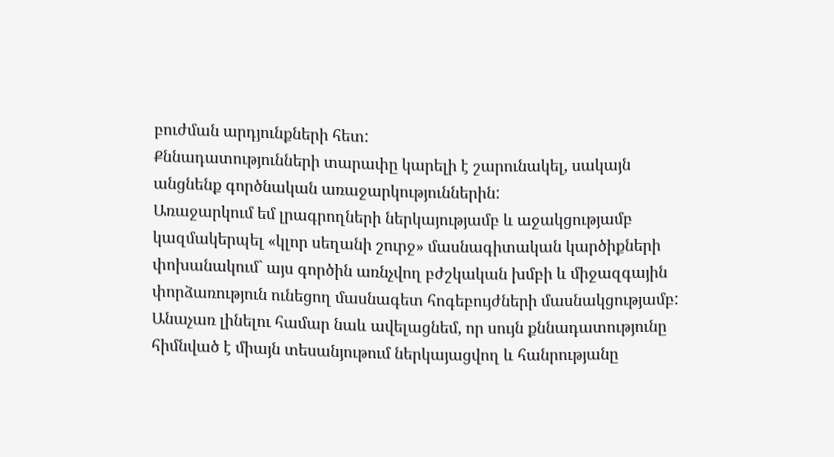բուժման արդյունքների հետ:
Քննադատությունների տարափը կարելի է շարունակել, սակայն անցնենք գործնական առաջարկություններին:
Առաջարկում եմ լրագրողների ներկայությամբ և աջակցությամբ կազմակերպել «կլոր սեղանի շուրջ» մասնագիտական կարծիքների փոխանակում` այս գործին առնչվող բժշկական խմբի և միջազգային փորձառություն ունեցող մասնագետ հոգեբույժների մասնակցությամբ:
Անաչառ լինելու համար նաև ավելացնեմ, որ սույն քննադատությունը հիմնված է միայն տեսանյութում ներկայացվող և հանրությանը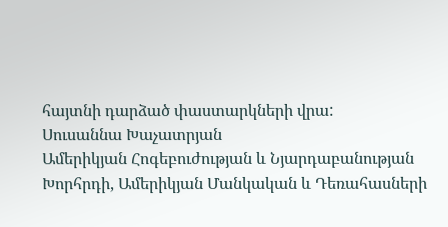հայտնի դարձած փաստարկների վրա:
Սուսաննա Խաչատրյան
Ամերիկյան Հոգեբուժության և Նյարդաբանության Խորհրդի, Ամերիկյան Մանկական և Դեռահասների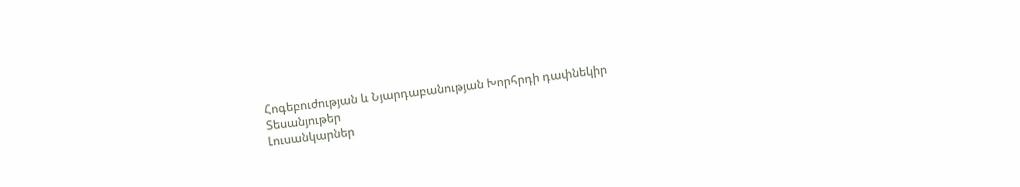Հոգեբուժության և Նյարդաբանության Խորհրդի դափնեկիր
Տեսանյութեր
Լուսանկարներ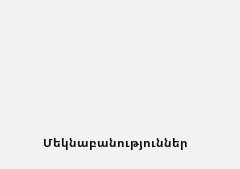Մեկնաբանություններ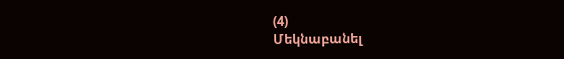(4)
Մեկնաբանել